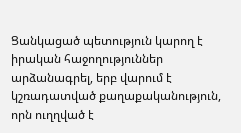Ցանկացած պետություն կարող է իրական հաջողություններ արձանագրել, երբ վարում է կշռադատված քաղաքականություն, որն ուղղված է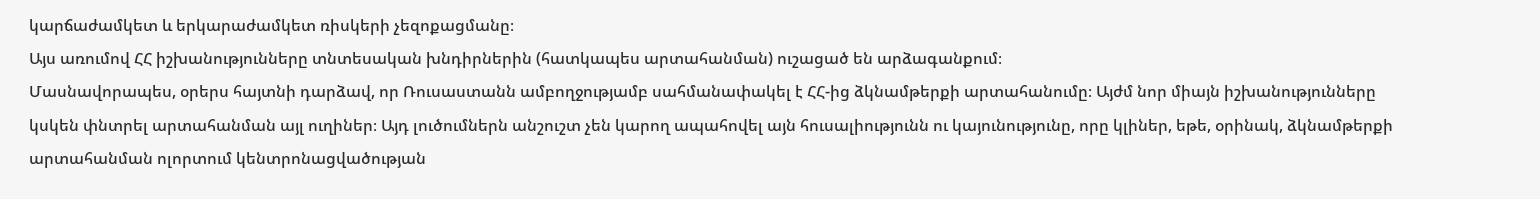կարճաժամկետ և երկարաժամկետ ռիսկերի չեզոքացմանը։
Այս առումով ՀՀ իշխանությունները տնտեսական խնդիրներին (հատկապես արտահանման) ուշացած են արձագանքում։
Մասնավորապես, օրերս հայտնի դարձավ, որ Ռուսաստանն ամբողջությամբ սահմանափակել է ՀՀ-ից ձկնամթերքի արտահանումը։ Այժմ նոր միայն իշխանությունները կսկեն փնտրել արտահանման այլ ուղիներ։ Այդ լուծումներն անշուշտ չեն կարող ապահովել այն հուսալիությունն ու կայունությունը, որը կլիներ, եթե, օրինակ, ձկնամթերքի արտահանման ոլորտում կենտրոնացվածության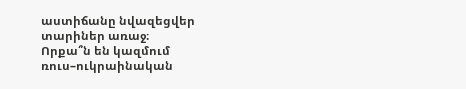աստիճանը նվազեցվեր տարիներ առաջ։
Որքա՞ն են կազմում ռուս–ուկրաինական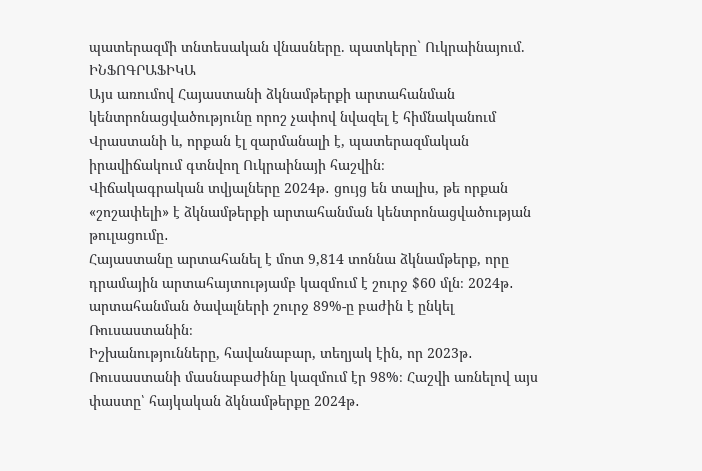պատերազմի տնտեսական վնասները. պատկերը` Ուկրաինայում. ԻՆՖՈԳՐԱՖԻԿԱ
Այս առումով Հայաստանի ձկնամթերքի արտահանման կենտրոնացվածությունը որոշ չափով նվազել է հիմնականում Վրաստանի և, որքան էլ զարմանալի է, պատերազմական իրավիճակում գտնվող Ուկրաինայի հաշվին։
Վիճակագրական տվյալները 2024թ․ ցույց են տալիս, թե որքան «շոշափելի» է ձկնամթերքի արտահանման կենտրոնացվածության թուլացումը․
Հայաստանը արտահանել է մոտ 9,814 տոննա ձկնամթերք, որը դրամային արտահայտությամբ կազմում է շուրջ $60 մլն։ 2024թ․ արտահանման ծավալների շուրջ 89%-ը բաժին է ընկել Ռուսաստանին։
Իշխանությունները, հավանաբար, տեղյակ էին, որ 2023թ․ Ռուսաստանի մասնաբաժինը կազմում էր 98%։ Հաշվի առնելով այս փաստը՝ հայկական ձկնամթերքը 2024թ․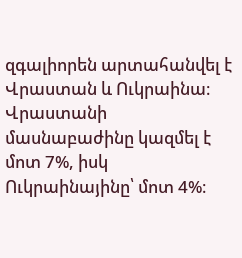զգալիորեն արտահանվել է Վրաստան և Ուկրաինա։ Վրաստանի մասնաբաժինը կազմել է մոտ 7%, իսկ Ուկրաինայինը՝ մոտ 4%։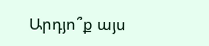Արդյո՞ք այս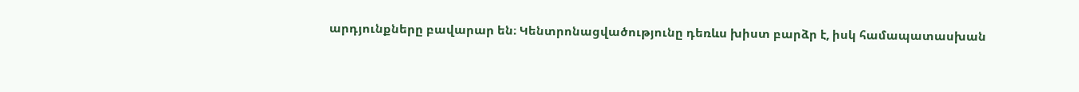արդյունքները բավարար են։ Կենտրոնացվածությունը դեռևս խիստ բարձր է, իսկ համապատասխան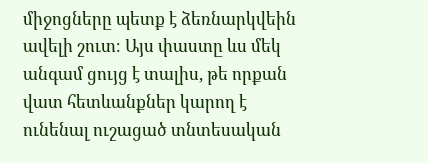միջոցները պետք է ձեռնարկվեին ավելի շուտ։ Այս փաստը ևս մեկ անգամ ցույց է տալիս, թե որքան վատ հետևանքներ կարող է ունենալ ուշացած տնտեսական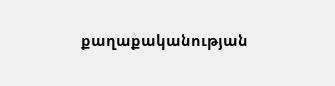քաղաքականության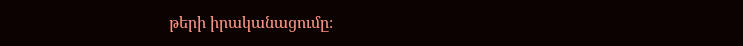թերի իրականացումը։